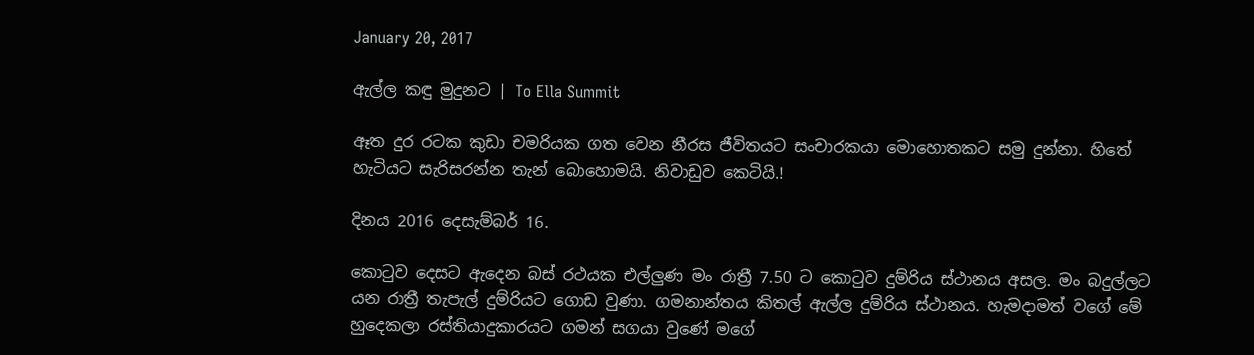January 20, 2017

ඇල්ල කඳු මුදුනට | To Ella Summit

ඈත දුර රටක කුඩා චමරියක ගත වෙන නීරස ජීවිතයට සංචාරකයා මොහොතකට සමු දුන්නා. හිතේ හැටියට සැරිසරන්න තැන් බොහොමයි. නිවාඩුව කෙටියි.!

දිනය 2016 දෙසැම්බර් 16.

කොටුව දෙසට ඇදෙන බස් රථයක එල්ලුණ මං රාත්‍රී 7.50 ට කොටුව දුම්රිය ස්ථානය අසල. මං බදුල්ලට යන රාත්‍රී තැපැල් දුම්රියට ගොඩ වුණා. ගමනාන්තය කිතල් ඇල්ල දුම්රිය ස්ථානය. හැමදාමත් වගේ මේ හුදෙකලා රස්තියාදුකාරයට ගමන් සගයා වුණේ මගේ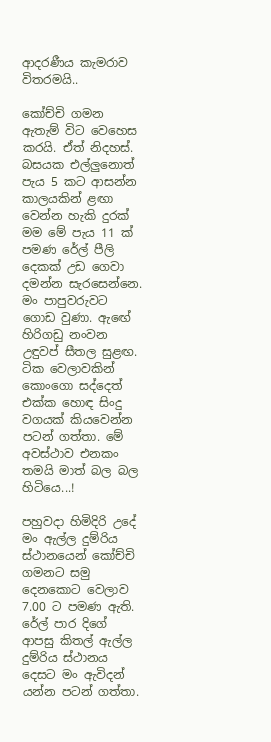ආදරණීය කැමරාව විතරමයි..

කෝච්චි ගමන ඇතැම් විට වෙහෙස කරයි. ඒත් නිදහස්. බසයක එල්ලුනොත් පැය 5 කට ආසන්න කාලයකින් ළඟා වෙන්න හැකි දුරක් මම මේ පැය 11 ක් පමණ රේල් පීලි දෙකක් උඩ ගෙවා දමන්න සැරසෙන්නෙ. මං පාපුවරුවට ගොඩ වුණා. ඇඟේ හිරිගඩු නංවන උඳුවප් සීතල සුළඟ. ටික වෙලාවකින් කොංගො සද්දෙත් එක්ක හොඳ සිංදු වගයක් කියවෙන්න පටන් ගත්තා. මේ  අවස්ථාව එනකං තමයි මාත් බල බල හිටියෙ...!

පහුවදා හිමිදිරි උදේ මං ඇල්ල දුම්රිය ස්ථානයෙන් කෝච්චි ගමනට සමු දෙනකොට වෙලාව 7.00 ට පමණ ඇති. රේල් පාර දිගේ ආපසු කිතල් ඇල්ල දුම්රිය ස්ථානය දෙසට මං ඇවිදන් යන්න පටන් ගත්තා.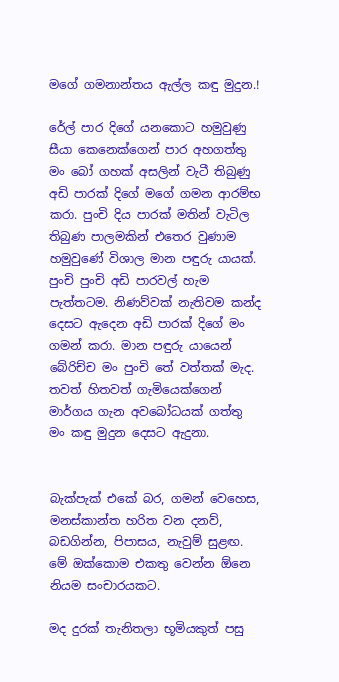මගේ ගමනාන්තය ඇල්ල කඳු මුදුන.!

රේල් පාර දිගේ යනකොට හමුවුණු සීයා කෙනෙක්ගෙන් පාර අහගත්තු මං බෝ ගහක් අසලින් වැටී තිබුණු අඩි පාරක් දිගේ මගේ ගමන ආරම්භ කරා. පුංචි දිය පාරක් මතින් වැටිල තිබුණ පාලමකින් එතෙර වුණාම හමුවුණේ විශාල මාන පඳුරු යායක්. පුංචි පුංචි අඩි පාරවල් හැම පැත්තටම. නිණව්වක් නැතිවම කන්ද දෙසට ඇදෙන අඩි පාරක් දිගේ මං ගමන් කරා. මාන පඳුරු යායෙන් බේරිච්ච මං පුංචි තේ වත්තක් මැද. තවත් හිතවත් ගැමියෙක්ගෙන් මාර්ගය ගැන අවබෝධයක් ගත්තු මං කඳු මුදුන දෙසට ඇදුනා.


බැක්පැක් එකේ බර, ගමන් වෙහෙස, මනස්කාන්ත හරිත වන දනව්, බඩගින්න, පිපාසය, නැවුම් සුළඟ. මේ ඔක්කොම එකතු වෙන්න ඕනෙ නියම සංචාරයකට.

මද දුරක් තැනිතලා භූමියකුත් පසු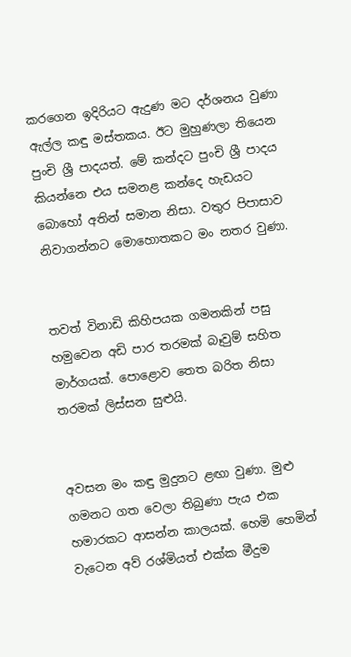කරගෙන ඉදිරියට ඇදුණ මට දර්ශනය වුණා ඇල්ල කඳු මස්තකය. ඊට මුහුණලා තියෙන පුංචි ශ්‍රී පාදයත්. මේ කන්දට පුංචි ශ්‍රී පාදය කියන්නෙ එය සමනළ කන්දෙ හැඩයට බොහෝ අතින් සමාන නිසා. වතුර පිපාසාව නිවාගන්නට මොහොතකට මං නතර වුණා.


තවත් විනාඩි කිහිපයක ගමනකින් පසු හමුවෙන අඩි පාර තරමක් බෑවුම් සහිත මාර්ගයක්. පොළොව තෙත බරිත නිසා තරමක් ලිස්සන සුළුයි.


අවසන මං කඳු මුදුනට ළඟා වුණා. මුළු ගමනට ගත වෙලා තිබුණා පැය එක හමාරකට ආසන්න කාලයක්. හෙමි හෙමින් වැටෙන අව් රශ්මියත් එක්ක මීදුම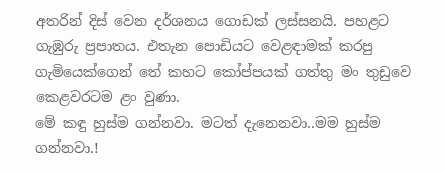අතරින් දිස් වෙන දර්ශනය ගොඩක් ලස්සනයි. පහළට ගැඹුරු ප්‍රපාතය. එතැන පොඩියට වෙළඳාමක් කරපු ගැමියෙක්ගෙන් තේ කහට කෝප්පයක් ගත්තු මං තුඩුවෙ කෙළවරටම ළං වුණා.
මේ කඳු හුස්ම ගන්නවා. මටත් දැනෙනවා..මම හුස්ම ගන්නවා.!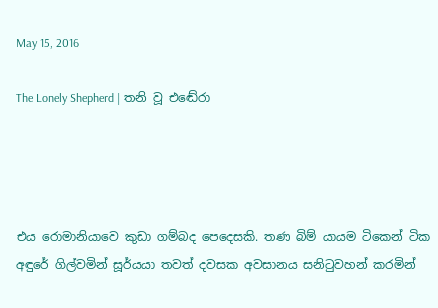May 15, 2016

The Lonely Shepherd | තනි වූ එඬේරා




එය රොමානියාවෙ කුඩා ගම්බද පෙදෙසකි. තණ බිම් යායම ටිකෙන් ටික අඳුරේ ගිල්වමින් සූර්යයා තවත් දවසක අවසානය සනිටුවහන් කරමින්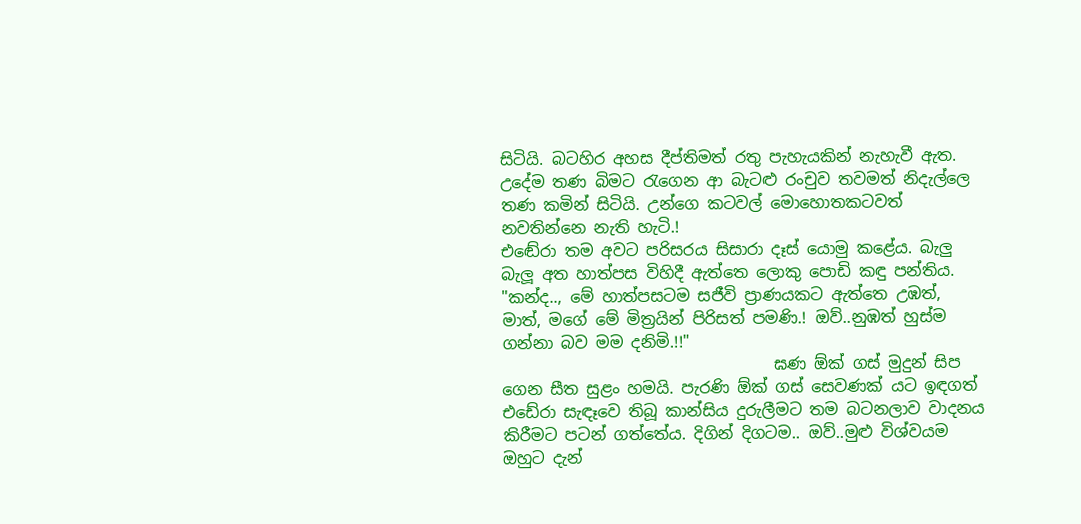සිටියි. බටහිර අහස දීප්තිමත් රතු පැහැයකින් නැහැවී ඇත. උදේම තණ බිමට රැගෙන ආ බැටළු රංචුව තවමත් නිදැල්ලෙ තණ කමින් සිටියි. උන්ගෙ කටවල් මොහොතකටවත් නවතින්නෙ නැති හැටි.!
එඬේරා තම අවට පරිසරය සිසාරා දෑස් යොමු කළේය. බැලු බැලූ අත හාත්පස විහිදී ඇත්ත‍ෙ ලොකු පොඩි කඳු පන්තිය.
"කන්ද.., මේ හාත්පසටම සජීවි ප්‍රාණයකට ඇත්තෙ උඹත්, මාත්, මගේ මේ මිත්‍රයින් පිරිසත් පමණි.! ඔව්..නුඹත් හුස්ම ගන්නා බව මම දනිමි.!!"
                                  ඝණ ඕක් ගස් මුදුන් සිප ගෙන සීත සුළං හමයි. පැරණි ඕක් ගස් සෙවණක් යට ඉඳගත් එඩේරා සැඳෑවෙ තිබූ කාන්සිය දුරුලීමට තම බටනලාව වාදනය කිරීමට පටන් ගත්තේය. දිගින් දිගටම.. ඔව්..මුළු විශ්වයම ඔහුට දැන්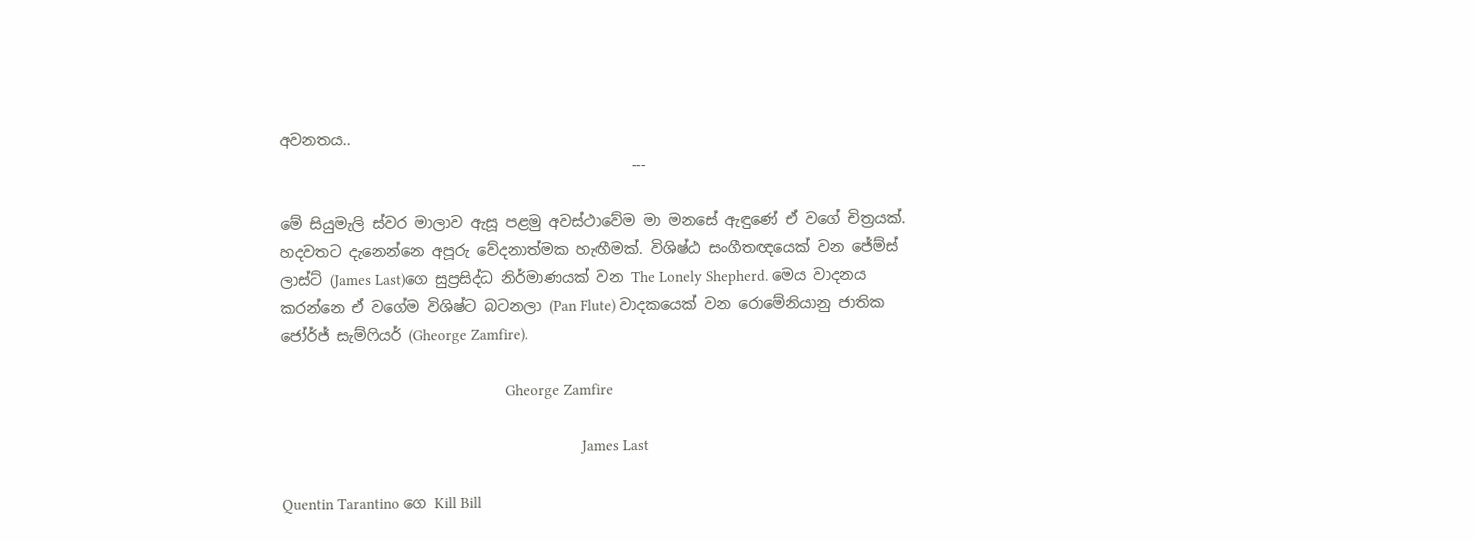අවනතය..
                                               ---

මේ සියුමැලි ස්වර මාලාව ඇසූ පළමු අවස්ථාවේම මා මනසේ ඇඳුණේ ඒ වගේ චිත්‍රයක්. හදවතට දැනෙන්නෙ අපූරු වේදනාත්මක හැඟීමක්. විශිෂ්ඨ සංගීතඥයෙක් වන ජේම්ස් ලාස්ට් (James Last)ගෙ සුප්‍රසිද්ධ නිර්මාණයක් වන The Lonely Shepherd. මෙය වාදනය කරන්නෙ ඒ වගේම විශිෂ්ට බටනලා (Pan Flute) වාදකයෙක් වන රොමේනියානු ජාතික ජෝර්ජ් සැම්ෆියර් (Gheorge Zamfire).

                                                        Gheorge Zamfire

                                                                           James Last

Quentin Tarantino ගෙ Kill Bill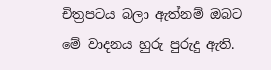චිත්‍රපටය බලා ඇත්නම් ඔබට මේ වාදනය හුරු පුරුදු ඇති.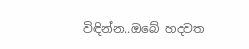විඳින්න..ඔබේ හදවත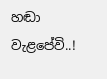හඬා වැළපේවි..!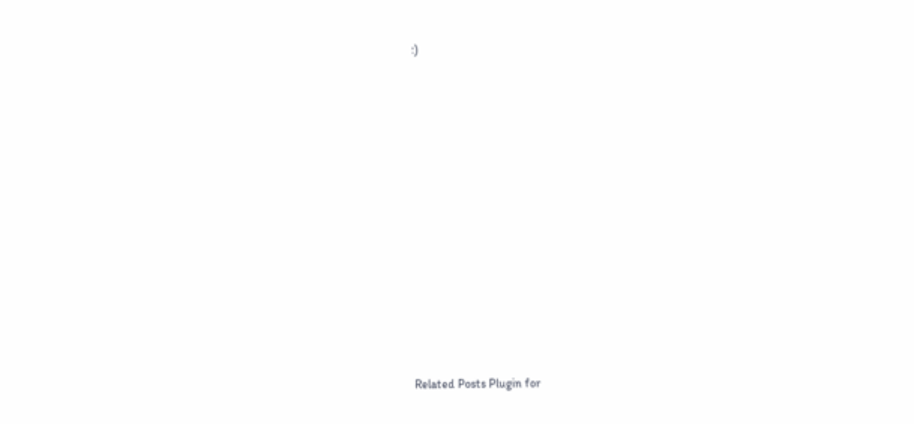:)














Related Posts Plugin for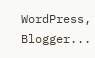WordPress, Blogger...